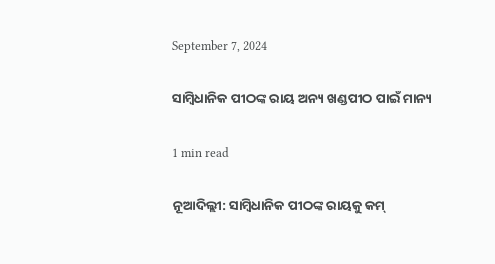September 7, 2024

ସାମ୍ବିଧାନିକ ପୀଠଙ୍କ ରାୟ ଅନ୍ୟ ଖଣ୍ଡପୀଠ ପାଇଁ ମାନ୍ୟ

1 min read

ନୂଆଦିଲ୍ଲୀ: ସାମ୍ବିଧାନିକ ପୀଠଙ୍କ ରାୟକୁ କମ୍‌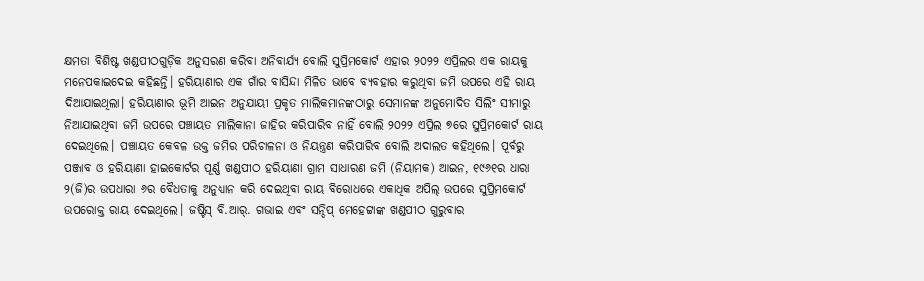କ୍ଷମତା ବିଶିଷ୍ଟ ଖଣ୍ଡପୀଠଗୁଡ଼ିକ ଅନୁସରଣ କରିବା ଅନିବାର୍ଯ୍ୟ ବୋଲି ସୁପ୍ରିମକୋର୍ଟ ଏହାର ୨୦୨୨ ଏପ୍ରିଲର ଏକ ରାୟକୁ ମନେପକାଇଦେଇ କହିଛନ୍ତି। ହରିୟାଣାର ଏକ ଗାଁର ବାସିନ୍ଦା ମିଳିତ ଭାବେ ବ୍ୟବହାର କରୁଥିବା ଜମି ଉପରେ ଏହି ରାୟ ଦିଆଯାଇଥିଲା। ହରିୟାଣାର ଭୂମି ଆଇନ ଅନୁଯାୟୀ ପ୍ରକୃତ ମାଲିକମାନଙ୍କଠାରୁ ସେମାନଙ୍କ ଅନୁମୋଦିତ ସିଲିଂ ସୀମାରୁ ନିଆଯାଇଥିବା ଜମି ଉପରେ ପଞ୍ଚାୟତ ମାଲିକାନା ଜାହିର କରିପାରିବ ନାହିଁ ବୋଲି ୨୦୨୨ ଏପ୍ରିଲ ୭ରେ ସୁପ୍ରିମକୋର୍ଟ ରାୟ ଦେଇଥିଲେ। ପଞ୍ଚାୟତ କେବଳ ଉକ୍ତ ଜମିର ପରିଚାଳନା ଓ ନିୟନ୍ତ୍ରଣ କରିପାରିବ ବୋଲି ଅଦାଲତ କହିଥିଲେ। ପୂର୍ବରୁ ପଞ୍ଜାବ ଓ ହରିୟାଣା ହାଇକୋର୍ଟର ପୂର୍ଣ୍ଣ ଖଣ୍ଡପୀଠ ହରିୟାଣା ଗ୍ରାମ ସାଧାରଣ ଜମି (ନିୟାମକ) ଆଇନ, ୧୯୬୧ର ଧାରା ୨(ଜି)ର ଉପଧାରା ୬ର ବୈଧତାକୁ ଅନୁଧ୍ୟାନ କରି ଦେଇଥିବା ରାୟ ବିରୋଧରେ ଏକାଧିକ ଅପିଲ୍‌ ଉପରେ ସୁପ୍ରିମକୋର୍ଟ ଉପରୋକ୍ତ ରାୟ ଦେଇଥିଲେ। ଜଷ୍ଟିସ୍‌ ବି.ଆର୍‌. ଗଭାଇ ଏବଂ ସନ୍ଦିପ୍‌ ମେହେଟ୍ଟାଙ୍କ ଖଣ୍ଡପୀଠ ଗୁରୁବାର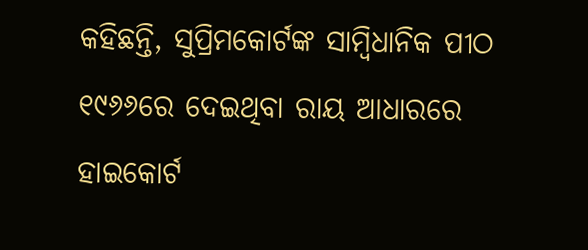କହିଛନ୍ତି, ସୁପ୍ରିମକୋର୍ଟଙ୍କ ସାମ୍ବିଧାନିକ ପୀଠ ୧୯୬୬ରେ ଦେଇଥିବା ରାୟ ଆଧାରରେ ହାଇକୋର୍ଟ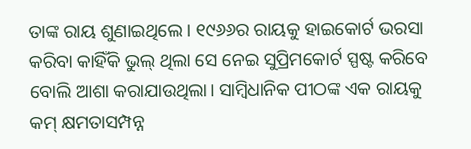ତାଙ୍କ ରାୟ ଶୁଣାଇଥିଲେ। ୧୯୬୬ର ରାୟକୁ ହାଇକୋର୍ଟ ଭରସା କରିବା କାହିଁକି ଭୁଲ୍‌ ଥିଲା ସେ ନେଇ ସୁପ୍ରିମକୋର୍ଟ ସ୍ପଷ୍ଟ କରିବେ ବୋଲି ଆଶା କରାଯାଉଥିଲା। ସାମ୍ବିଧାନିକ ପୀଠଙ୍କ ଏକ ରାୟକୁ କମ୍‌ କ୍ଷମତାସମ୍ପନ୍ନ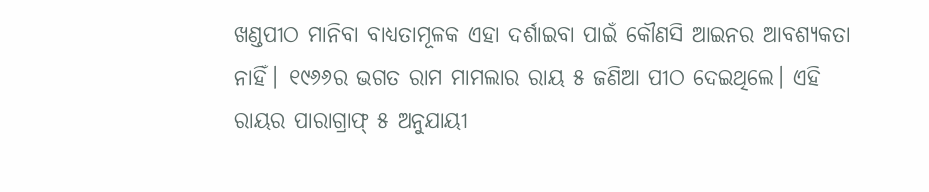ଖଣ୍ଡପୀଠ ମାନିବା ବାଧ୍ୟତାମୂଳକ ଏହା ଦର୍ଶାଇବା ପାଇଁ କୌଣସି ଆଇନର ଆବଶ୍ୟକତା ନାହିଁ। ୧୯୬୬ର ଭଗତ ରାମ ମାମଲାର ରାୟ ୫ ଜଣିଆ ପୀଠ ଦେଇଥିଲେ। ଏହି ରାୟର ପାରାଗ୍ରାଫ୍‌ ୫ ଅନୁଯାୟୀ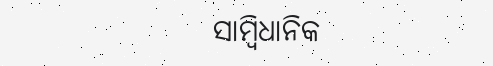ସାମ୍ବିଧାନିକ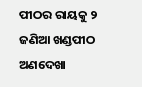ପୀଠର ରାୟକୁ ୨ ଜଣିଆ ଖଣ୍ଡପୀଠ ଅଣଦେଖା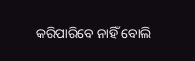କରିପାରିବେ ନାହିଁ ବୋଲି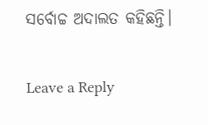ସର୍ବୋଚ୍ଚ ଅଦାଲତ କହିଛନ୍ତି।

Leave a Reply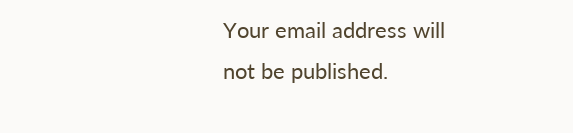Your email address will not be published.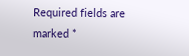Required fields are marked *